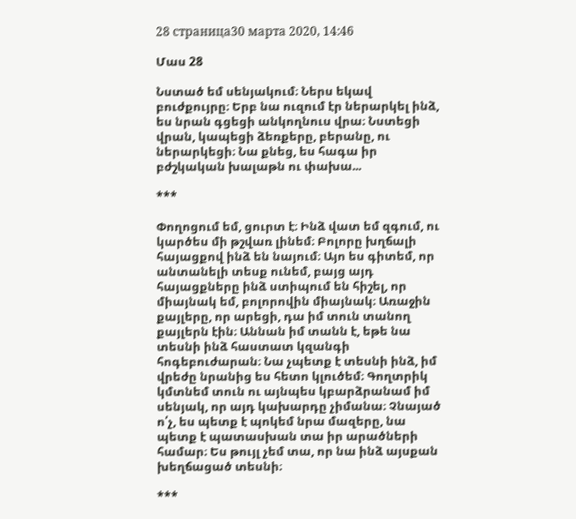28 страница30 марта 2020, 14:46

Մաս 28

Նստած եմ սենյակում։ Ներս եկավ բուժքույրը։ Երբ նա ուզում էր ներարկել ինձ, ես նրան գցեցի անկողնուս վրա։ Նստեցի վրան, կապեցի ձեռքերը, բերանը, ու ներարկեցի։ Նա քնեց, ես հագա իր բժշկական խալաթն ու փախա...

***

Փողոցում եմ, ցուրտ է։ Ինձ վատ եմ զգում, ու կարծես մի թշվառ լինեմ։ Բոլորը խղճալի հայացքով ինձ են նայում։ Այո ես գիտեմ, որ անտանելի տեսք ունեմ, բայց այդ հայացքները ինձ ստիպում են հիշել, որ միայնակ եմ, բոլորովին միայնակ։ Առաջին քայլերը, որ արեցի, դա իմ տուն տանող քայլերն էին։ Աննան իմ տանն է, եթե նա տեսնի ինձ հաստատ կզանգի հոգեբուժարան։ Նա չպետք է տեսնի ինձ, իմ վրեժը նրանից ես հետո կլուծեմ։ Գողտրիկ կմտնեմ տուն ու այնպես կբարձրանամ իմ սենյակ, որ այդ կախարդը չիմանա։ Չնայած ո՛չ, ես պետք է պոկեմ նրա մազերը, նա պետք է պատասխան տա իր արածների համար։ Ես թույլ չեմ տա, որ նա ինձ այսքան խեղճացած տեսնի։

***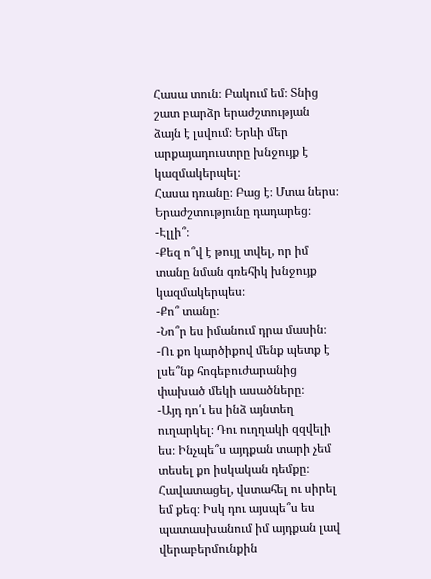Հասա տուն։ Բակում եմ։ Տնից շատ բարձր երաժշտության ձայն է լսվում։ Երևի մեր արքայադուստրը խնջույք է կազմակերպել։
Հասա դռանը։ Բաց է։ Մտա ներս։ Երաժշտությունը դադարեց։
-Էլլի՞։
-Քեզ ո՞վ է թույլ տվել, որ իմ տանը նման գռեհիկ խնջույք կազմակերպես։
-Քո՞ տանը։
-Նո՞ր ես իմանում դրա մասին։
-Ու քո կարծիքով մենք պետք է լսե՞նք հոգեբուժարանից փախած մեկի ասածները։
-Այդ դո՛ւ ես ինձ այնտեղ ուղարկել։ Դու ուղղակի զզվելի ես։ Ինչպե՞ս այդքան տարի չեմ տեսել քո իսկական դեմքը։ Հավատացել, վստահել ու սիրել եմ քեզ։ Իսկ դու այսպե՞ս ես պատասխանում իմ այդքան լավ վերաբերմունքին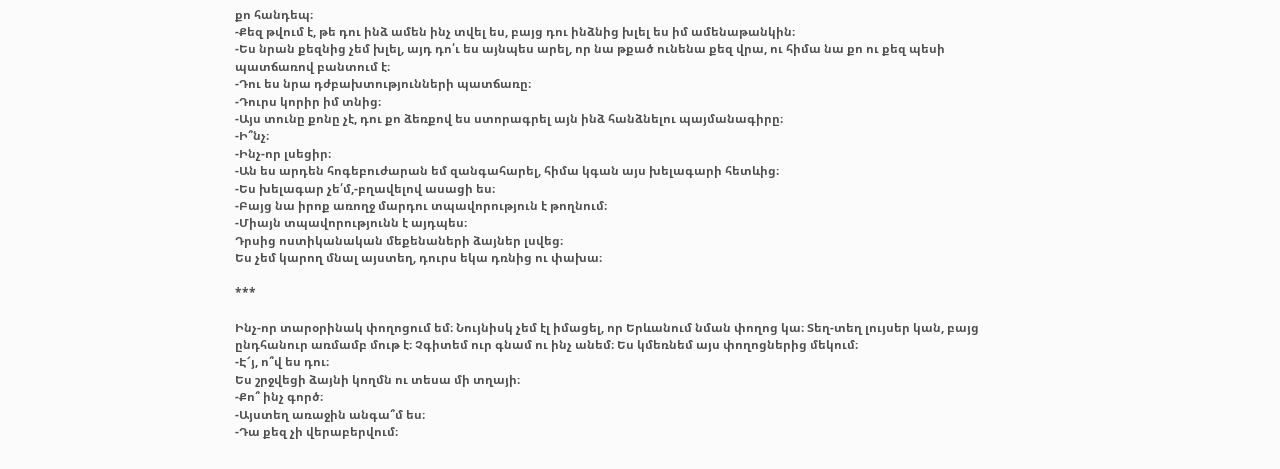քո հանդեպ։
-Քեզ թվում է, թե դու ինձ ամեն ինչ տվել ես, բայց դու ինձնից խլել ես իմ ամենաթանկին։
-Ես նրան քեզնից չեմ խլել, այդ դո՛ւ ես այնպես արել, որ նա թքած ունենա քեզ վրա, ու հիմա նա քո ու քեզ պեսի պատճառով բանտում է։
-Դու ես նրա դժբախտությունների պատճառը։
-Դուրս կորիր իմ տնից։
-Այս տունը քոնը չէ, դու քո ձեռքով ես ստորագրել այն ինձ հանձնելու պայմանագիրը։
-Ի՞նչ։
-Ինչ-որ լսեցիր։
-Ան ես արդեն հոգեբուժարան եմ զանգահարել, հիմա կգան այս խելագարի հետևից։
-Ես խելագար չե՛մ,-բղավելով ասացի ես։
-Բայց նա իրոք առողջ մարդու տպավորություն է թողնում։
-Միայն տպավորությունն է այդպես։
Դրսից ոստիկանական մեքենաների ձայներ լսվեց։
Ես չեմ կարող մնալ այստեղ, դուրս եկա դռնից ու փախա։

***

Ինչ-որ տարօրինակ փողոցում եմ։ Նույնիսկ չեմ էլ իմացել, որ Երևանում նման փողոց կա։ Տեղ-տեղ լույսեր կան, բայց ընդհանուր առմամբ մութ է։ Չգիտեմ ուր գնամ ու ինչ անեմ։ Ես կմեռնեմ այս փողոցներից մեկում։
-Է՜յ, ո՞վ ես դու։
Ես շրջվեցի ձայնի կողմն ու տեսա մի տղայի։
-Քո՞ ինչ գործ։
-Այստեղ առաջին անգա՞մ ես։
-Դա քեզ չի վերաբերվում։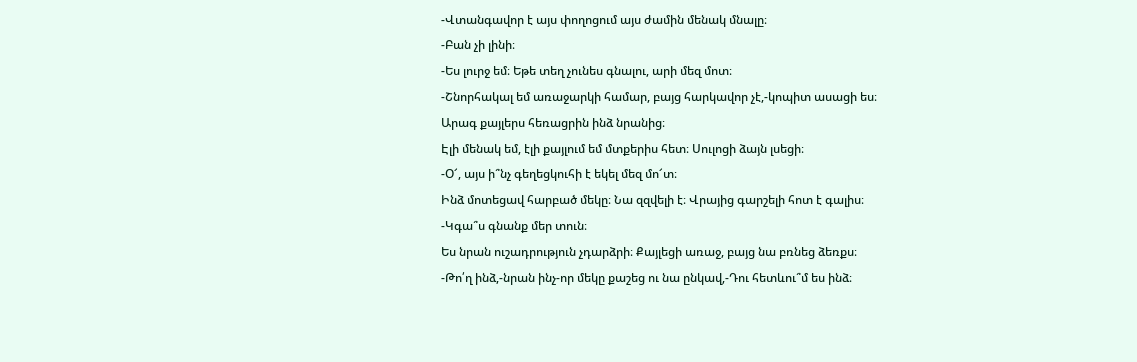-Վտանգավոր է այս փողոցում այս ժամին մենակ մնալը։
-Բան չի լինի։
-Ես լուրջ եմ։ Եթե տեղ չունես գնալու, արի մեզ մոտ։
-Շնորհակալ եմ առաջարկի համար, բայց հարկավոր չէ,-կոպիտ ասացի ես։
Արագ քայլերս հեռացրին ինձ նրանից։
Էլի մենակ եմ, էլի քայլում եմ մտքերիս հետ։ Սուլոցի ձայն լսեցի։
-Օ՜, այս ի՞նչ գեղեցկուհի է եկել մեզ մո՜տ։
Ինձ մոտեցավ հարբած մեկը։ Նա զզվելի է։ Վրայից գարշելի հոտ է գալիս։
-Կգա՞ս գնանք մեր տուն։
Ես նրան ուշադրություն չդարձրի։ Քայլեցի առաջ, բայց նա բռնեց ձեռքս։
-Թո՛ղ ինձ,-նրան ինչ-որ մեկը քաշեց ու նա ընկավ,-Դու հետևու՞մ ես ինձ։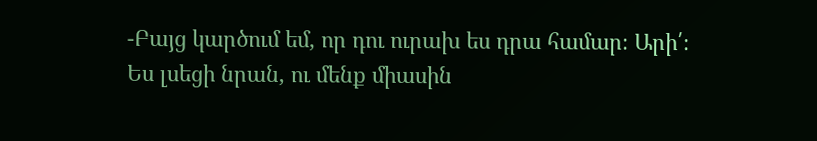-Բայց կարծում եմ, որ դու ուրախ ես դրա համար։ Արի՛։
Ես լսեցի նրան, ու մենք միասին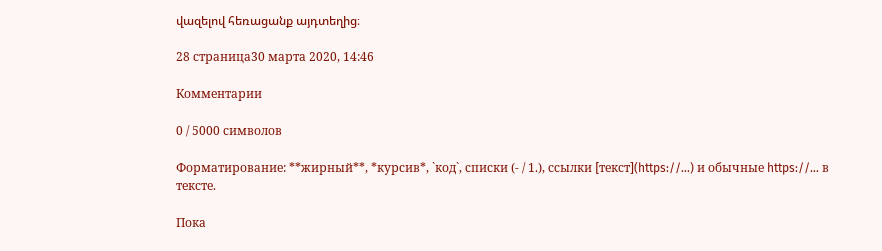վազելով հեռացանք այդտեղից։

28 страница30 марта 2020, 14:46

Комментарии

0 / 5000 символов

Форматирование: **жирный**, *курсив*, `код`, списки (- / 1.), ссылки [текст](https://…) и обычные https://… в тексте.

Пока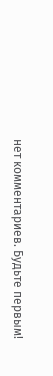нет комментариев. Будьте первым!